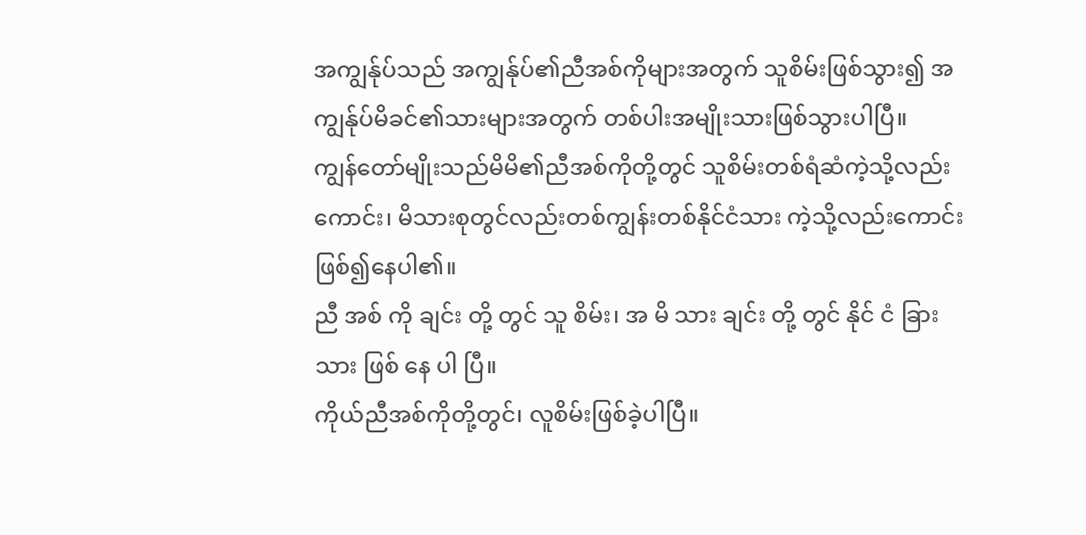အကျွန်ုပ်သည် အကျွန်ုပ်၏ညီအစ်ကိုများအတွက် သူစိမ်းဖြစ်သွား၍ အကျွန်ုပ်မိခင်၏သားများအတွက် တစ်ပါးအမျိုးသားဖြစ်သွားပါပြီ။
ကျွန်တော်မျိုးသည်မိမိ၏ညီအစ်ကိုတို့တွင် သူစိမ်းတစ်ရံဆံကဲ့သို့လည်းကောင်း၊ မိသားစုတွင်လည်းတစ်ကျွန်းတစ်နိုင်ငံသား ကဲ့သို့လည်းကောင်းဖြစ်၍နေပါ၏။
ညီ အစ် ကို ချင်း တို့ တွင် သူ စိမ်း၊ အ မိ သား ချင်း တို့ တွင် နိုင် ငံ ခြား သား ဖြစ် နေ ပါ ပြီ။
ကိုယ်ညီအစ်ကိုတို့တွင်၊ လူစိမ်းဖြစ်ခဲ့ပါပြီ။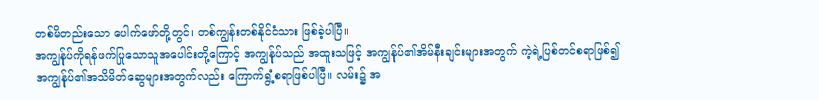တစ်မိတည်းသော ပေါက်ဖော်တို့တွင်၊ တစ်ကျွန်းတစ်နိုင်ငံသား ဖြစ်ခဲ့ပါပြီ။
အကျွန်ုပ်ကိုရန်ဖက်ပြုသောသူအပေါင်းတို့ကြောင့် အကျွန်ုပ်သည် အထူးသဖြင့် အကျွန်ုပ်၏အိမ်နီးချင်းများအတွက် ကဲ့ရဲ့ပြစ်တင်စရာဖြစ်၍ အကျွန်ုပ်၏အသိမိတ်ဆွေများအတွက်လည်း ကြောက်ရွံ့စရာဖြစ်ပါပြီ။ လမ်း၌ အ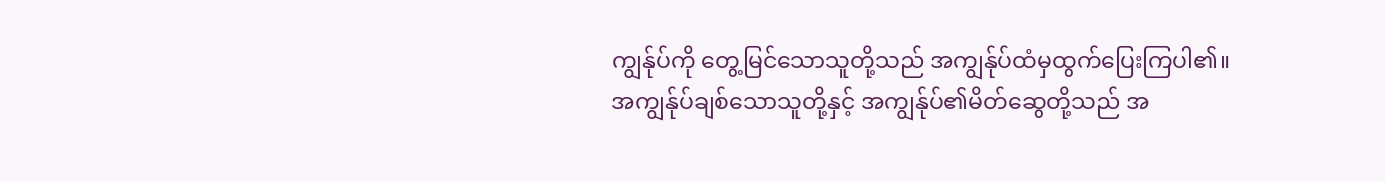ကျွန်ုပ်ကို တွေ့မြင်သောသူတို့သည် အကျွန်ုပ်ထံမှထွက်ပြေးကြပါ၏။
အကျွန်ုပ်ချစ်သောသူတို့နှင့် အကျွန်ုပ်၏မိတ်ဆွေတို့သည် အ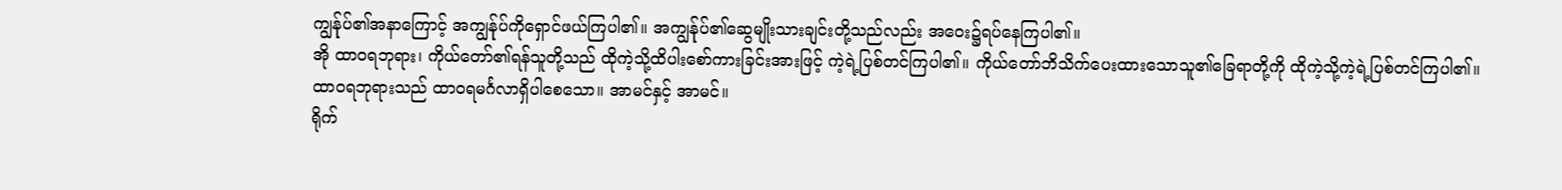ကျွန်ုပ်၏အနာကြောင့် အကျွန်ုပ်ကိုရှောင်ဖယ်ကြပါ၏။ အကျွန်ုပ်၏ဆွေမျိုးသားချင်းတို့သည်လည်း အဝေး၌ရပ်နေကြပါ၏။
အို ထာဝရဘုရား၊ ကိုယ်တော်၏ရန်သူတို့သည် ထိုကဲ့သို့ထိပါးစော်ကားခြင်းအားဖြင့် ကဲ့ရဲ့ပြစ်တင်ကြပါ၏။ ကိုယ်တော်ဘိသိက်ပေးထားသောသူ၏ခြေရာတို့ကို ထိုကဲ့သို့ကဲ့ရဲ့ပြစ်တင်ကြပါ၏။
ထာဝရဘုရားသည် ထာဝရမင်္ဂလာရှိပါစေသော။ အာမင်နှင့် အာမင်။
ရိုက်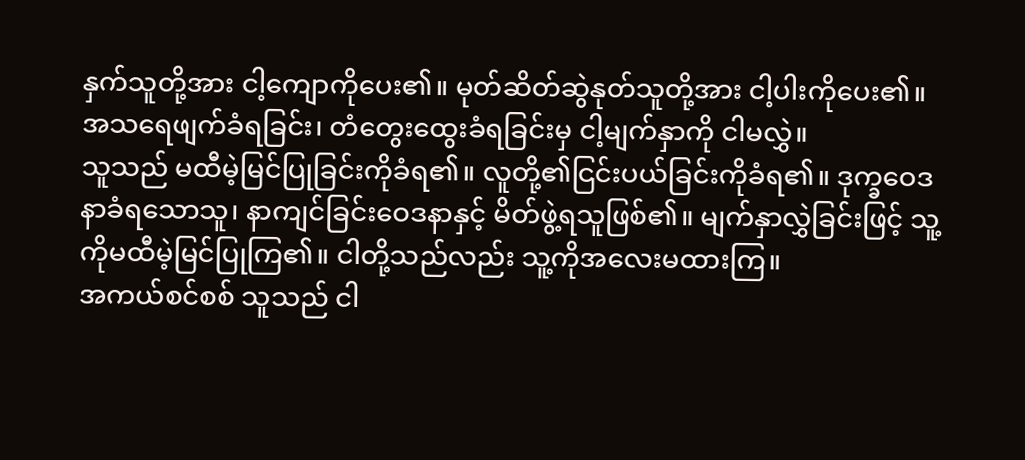နှက်သူတို့အား ငါ့ကျောကိုပေး၏။ မုတ်ဆိတ်ဆွဲနုတ်သူတို့အား ငါ့ပါးကိုပေး၏။ အသရေဖျက်ခံရခြင်း၊ တံတွေးထွေးခံရခြင်းမှ ငါ့မျက်နှာကို ငါမလွှဲ။
သူသည် မထီမဲ့မြင်ပြုခြင်းကိုခံရ၏။ လူတို့၏ငြင်းပယ်ခြင်းကိုခံရ၏။ ဒုက္ခဝေဒနာခံရသောသူ၊ နာကျင်ခြင်းဝေဒနာနှင့် မိတ်ဖွဲ့ရသူဖြစ်၏။ မျက်နှာလွှဲခြင်းဖြင့် သူ့ကိုမထီမဲ့မြင်ပြုကြ၏။ ငါတို့သည်လည်း သူ့ကိုအလေးမထားကြ။
အကယ်စင်စစ် သူသည် ငါ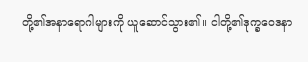တို့၏အနာရောဂါများကို ယူဆောင်သွား၏။ ငါတို့၏ဒုက္ခဝေဒနာ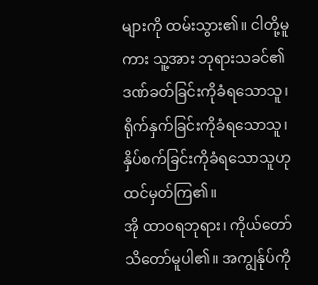များကို ထမ်းသွား၏။ ငါတို့မူကား သူ့အား ဘုရားသခင်၏ဒဏ်ခတ်ခြင်းကိုခံရသောသူ၊ ရိုက်နှက်ခြင်းကိုခံရသောသူ၊ နှိပ်စက်ခြင်းကိုခံရသောသူဟု ထင်မှတ်ကြ၏။
အို ထာဝရဘုရား၊ ကိုယ်တော်သိတော်မူပါ၏။ အကျွန်ုပ်ကို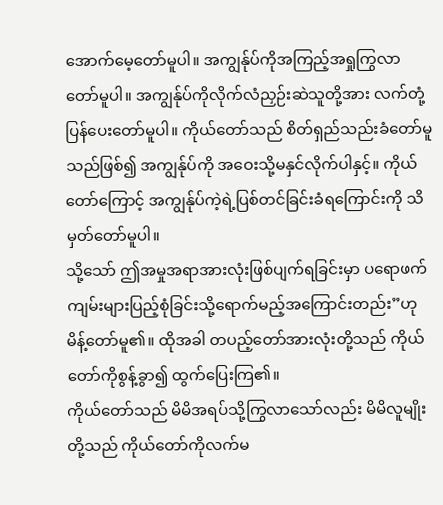အောက်မေ့တော်မူပါ။ အကျွန်ုပ်ကိုအကြည့်အရှုကြွလာတော်မူပါ။ အကျွန်ုပ်ကိုလိုက်လံညှဉ်းဆဲသူတို့အား လက်တုံ့ပြန်ပေးတော်မူပါ။ ကိုယ်တော်သည် စိတ်ရှည်သည်းခံတော်မူသည်ဖြစ်၍ အကျွန်ုပ်ကို အဝေးသို့မနှင်လိုက်ပါနှင့်။ ကိုယ်တော်ကြောင့် အကျွန်ုပ်ကဲ့ရဲ့ပြစ်တင်ခြင်းခံရကြောင်းကို သိမှတ်တော်မူပါ။
သို့သော် ဤအမှုအရာအားလုံးဖြစ်ပျက်ရခြင်းမှာ ပရောဖက်ကျမ်းများပြည့်စုံခြင်းသို့ရောက်မည့်အကြောင်းတည်း”ဟု မိန့်တော်မူ၏။ ထိုအခါ တပည့်တော်အားလုံးတို့သည် ကိုယ်တော်ကိုစွန့်ခွာ၍ ထွက်ပြေးကြ၏။
ကိုယ်တော်သည် မိမိအရပ်သို့ကြွလာသော်လည်း မိမိလူမျိုးတို့သည် ကိုယ်တော်ကိုလက်မ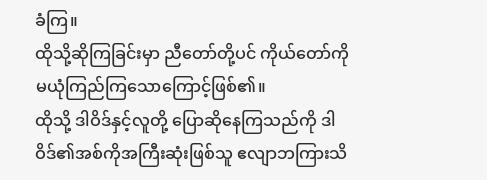ခံကြ။
ထိုသို့ဆိုကြခြင်းမှာ ညီတော်တို့ပင် ကိုယ်တော်ကိုမယုံကြည်ကြသောကြောင့်ဖြစ်၏။
ထိုသို့ ဒါဝိဒ်နှင့်လူတို့ ပြောဆိုနေကြသည်ကို ဒါဝိဒ်၏အစ်ကိုအကြီးဆုံးဖြစ်သူ ဧလျာဘကြားသိ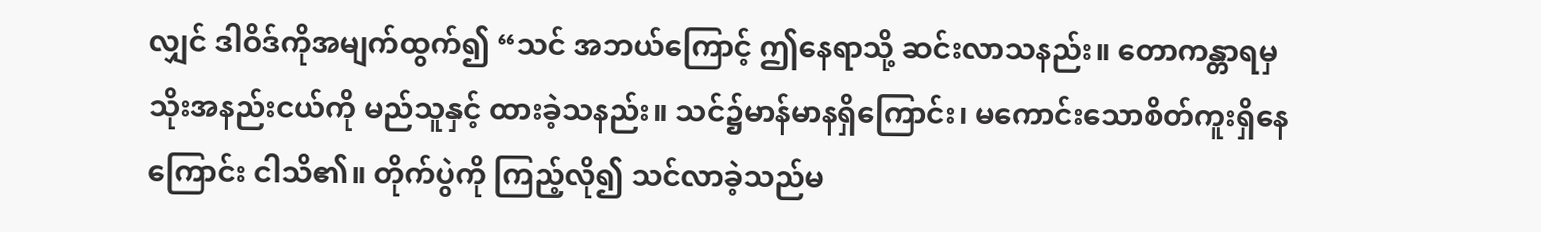လျှင် ဒါဝိဒ်ကိုအမျက်ထွက်၍ “သင် အဘယ်ကြောင့် ဤနေရာသို့ ဆင်းလာသနည်း။ တောကန္တာရမှ သိုးအနည်းငယ်ကို မည်သူနှင့် ထားခဲ့သနည်း။ သင်၌မာန်မာနရှိကြောင်း၊ မကောင်းသောစိတ်ကူးရှိနေကြောင်း ငါသိ၏။ တိုက်ပွဲကို ကြည့်လို၍ သင်လာခဲ့သည်မ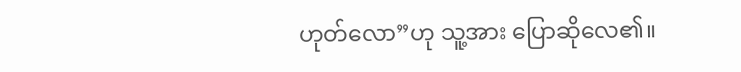ဟုတ်လော”ဟု သူ့အား ပြောဆိုလေ၏။